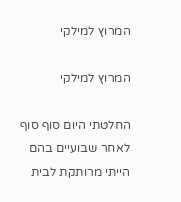המרוץ למילקי

המרוץ למילקי

החלטתי היום סוף סוף לאחר שבועיים בהם הייתי מרותקת לבית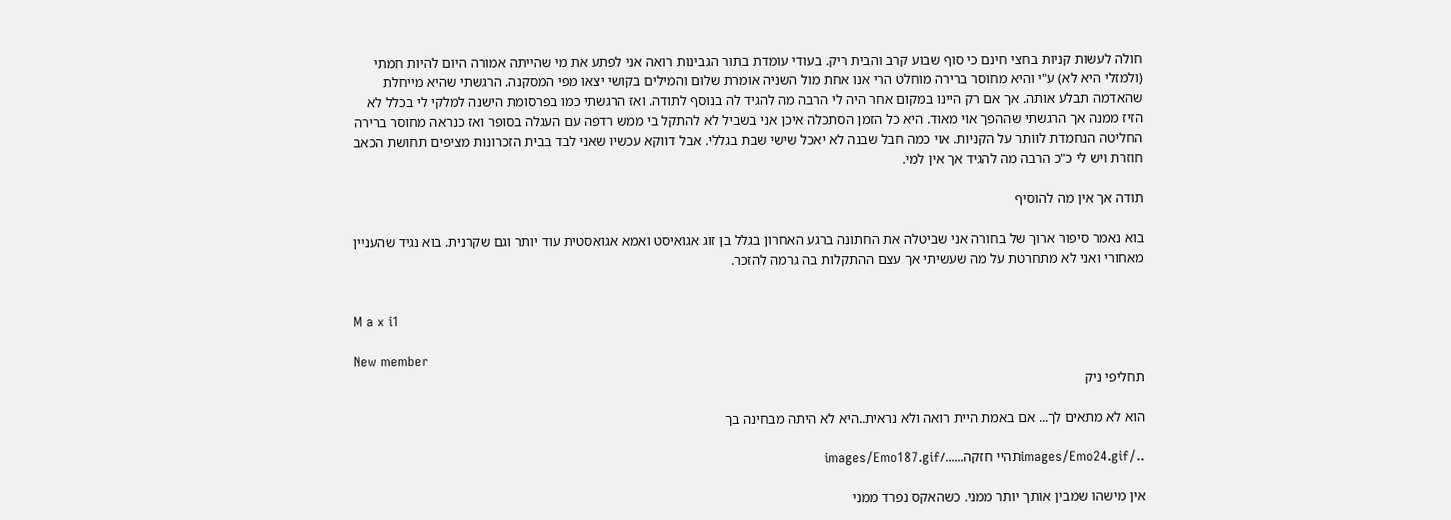חולה לעשות קניות בחצי חינם כי סוף שבוע קרב והבית ריק. בעודי עומדת בתור הגבינות רואה אני לפתע את מי שהייתה אמורה היום להיות חמתי (ולמזלי היא לא) ע"י והיא מחוסר ברירה מוחלט הרי אנו אחת מול השניה אומרת שלום והמילים בקושי יצאו מפי המסקנה. הרגשתי שהיא מייחלת שהאדמה תבלע אותה. אך אם רק היינו במקום אחר היה לי הרבה מה להגיד לה בנוסף לתודה. ואז הרגשתי כמו בפרסומת הישנה למלקי לי בכלל לא הזיז ממנה אך הרגשתי שההפך אוי מאוד. היא כל הזמן הסתכלה איכן אני בשביל לא להתקל בי ממש רדפה עם העגלה בסופר ואז כנראה מחוסר ברירה החליטה הנחמדת לוותר על הקניות. אוי כמה חבל שבנה לא יאכל שישי שבת בגללי. אבל דווקא עכשיו שאני לבד בבית הזכרונות מציפים תחושת הכאב חוזרת ויש לי כ"כ הרבה מה להגיד אך אין למי.

תודה אך אין מה להוסיף

בוא נאמר סיפור ארוך של בחורה אני שביטלה את החתונה ברגע האחרון בגלל בן זוג אגואיסט ואמא אגואסטית עוד יותר וגם שקרנית. בוא נגיד שהעניין מאחורי ואני לא מתחרטת על מה שעשיתי אך עצם ההתקלות בה גרמה להזכר.


M a x i1

New member
תחליפי ניק

הוא לא מתאים לך... אם באמת היית רואה ולא נראית..היא לא היתה מבחינה בך

../images/Emo24.gifתהיי חזקה....../images/Emo187.gif

אין מישהו שמבין אותך יותר ממני. כשהאקס נפרד ממני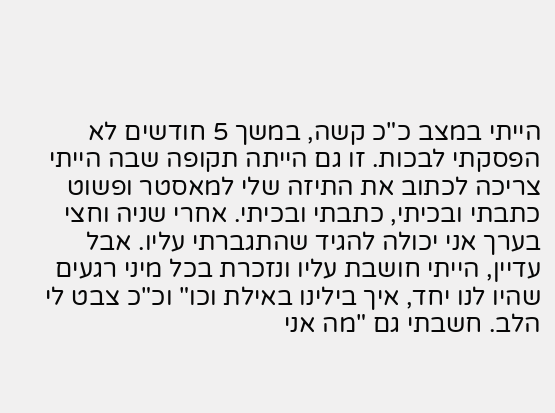הייתי במצב כ"כ קשה, במשך 5 חודשים לא הפסקתי לבכות. זו גם הייתה תקופה שבה הייתי צריכה לכתוב את התיזה שלי למאסטר ופשוט כתבתי ובכיתי, כתבתי ובכיתי. אחרי שניה וחצי בערך אני יכולה להגיד שהתגברתי עליו. אבל עדיין, הייתי חושבת עליו ונזכרת בכל מיני רגעים שהיו לנו יחד, איך בילינו באילת וכו" וכ"כ צבט לי הלב. חשבתי גם "מה אני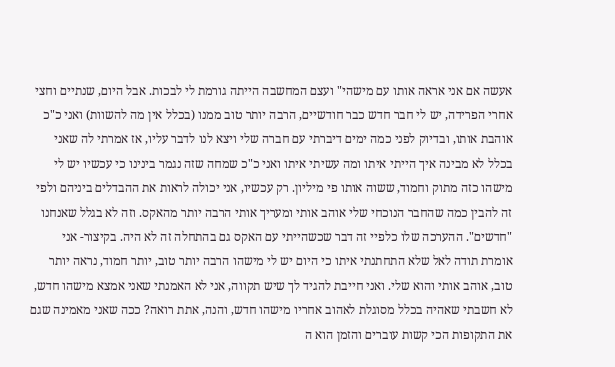אעשה אם אני אראה אותו עם מישהי" ועצם המחשבה הייתה גורמת לי לבכות. אבל היום, שנתיים וחצי אחרי הפרידה, יש לי חבר חדש כבר חודשיים, הרבה יותר טוב ממנו (בכלל אין מה להשוות) ואני כ"כ אוהבת אותו, ובדיוק לפני כמה ימים דיברתי עם חברה שלי ויצא לנו לדבר עליו, אז אמרתי לה שאני בכלל לא מבינה איך הייתי איתו ומה עשיתי איתו ואני כ"כ שמחה שזה נגמר בינינו כי עכשיו יש לי מישהו כזה מתוק וחמוד, ששוה אותו פי מיליון. רק עכשיו, אני יכולה לראות את ההבדלים ביניהם ולפי זה להבין כמה שהחבר הנוכחי שלי אוהב אותי ומעריך אותי הרבה יותר מהאקס. וזה לא בגלל שאנחנו "חדשים". ההערכה שלו כלפיי זה דבר שכשהייתי עם האקס גם בהתחלה זה לא היה. בקיצור- אני אומרת תודה לאל שלא התחתנתי איתו כי היום יש לי מישהו הרבה יותר טוב, יותר חמוד, נראה יותר טוב, אוהב אותי והוא שלי. ואני חייבת להגיד לך שיש תקווה, אני לא האמנתי שאני אמצא מישהו חדש, לא חשבתי שאהיה בכלל מסוגלת לאהוב אחריו מישהו חדש, והנה, אתת רואה? ככה שאני מאמינה שגם את התקופות הכי קשות עוברים והזמן הוא ה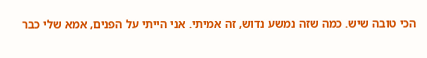הכי טובה שיש. כמה שזה נמשע נדוש, זה אמיתי. אני הייתי על הפנים, אמא שלי כבר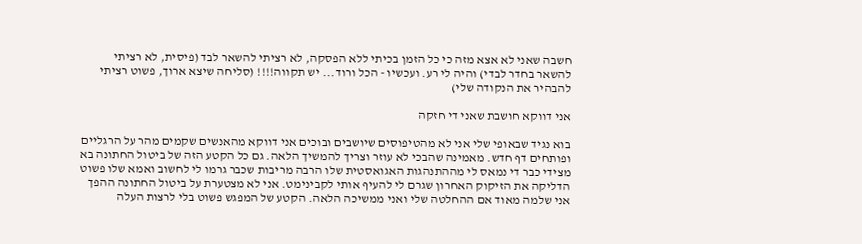חשבה שאני לא אצא מזה כי כל הזמן בכיתי ללא הפסקה, לא רציתי להשאר לבד (פיסית, לא רציתי להשאר בחדר לבדי) והיה לי רע. ועכשיו - הכל ורוד... יש תקווה!!!! (סליחה שיצא ארוך, פשוט רציתי להבהיר את הנקודה שלי)

אני דווקא חושבת שאני די חזקה

בוא נגיד שבאופי שלי אני לא מהטיפוסים שיושבים ובוכים אני דווקא מהאנשים שקמים מהר על הרגליים ופותחים דף חדש. מאמינה שהבכי לא עוזר וצריך להמשיך הלאה. גם כל הקטע הזה של ביטול החתונה בא מצידי כבר די נמאס לי מההתנהגות האגואסטית שלו הרבה מריבות שכבר גרמו לי לחשוב ואמא שלו פשוט הדליקה את הזיקוק האחרון שגרם לי להעיף אותי לקבינימט. אני לא מצטערת על ביטול החתונה ההפך אני שלמה מאוד אם ההחלטה שלי ואני ממשיכה הלאה. הקטע של המפגש פשוט בלי לרצות העלה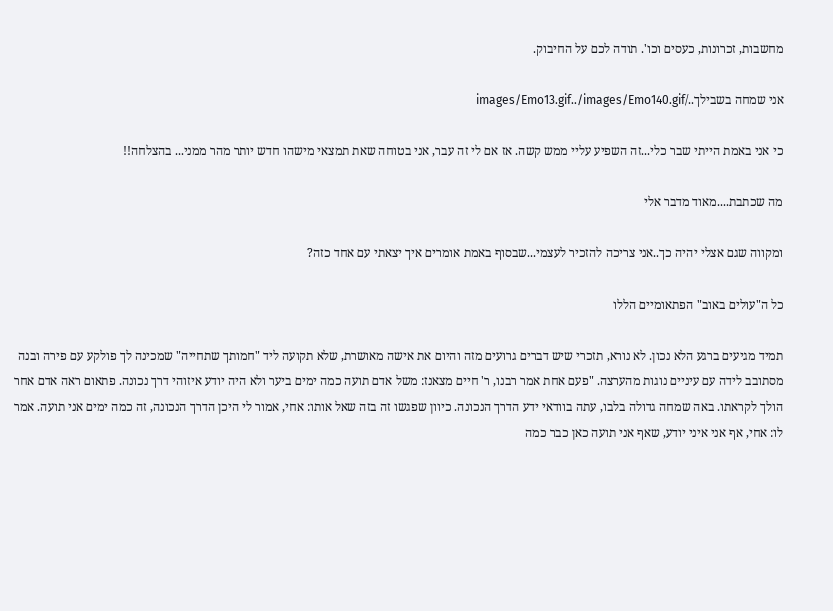מחשבות, זכרונות, כעסים וכו'. תודה לכם על החיבוק.

אני שמחה בשבילך../images/Emo13.gif../images/Emo140.gif

כי אני באמת הייתי שבר כלי...זה השפיע עליי ממש קשה. אז אם לי זה עבר, אני בטוחה שאת תמצאי מישהו חדש יותר מהר ממני... בהצלחה!!

מה שכתבת....מאוד מדבר אלי

ומקווה שגם אצלי יהיה כך..אני צריכה להזכיר לעצמי...שבסוף באמת אומרים איך יצאתי עם אחד כזה?

כל ה"עולים באוב" הפתאומיים הללו

תמיד מגיעים ברגע הלא נכון. לא נורא, תזכרי שיש דברים גרועים מזה והיום את אישה מאושרת, שלא תקועה ליד "חמותך שתחייה" שמכינה לך פולקע עם פירה ובנה מסתובב לידה עם עיניים נוגות מהערצה. "פעם אחת אמר רבנו, ר' חיים מצאנז: משל אדם תועה כמה ימים ביער ולא היה יודע איזוהי דרך נכונה. פתאום ראה אדם אחר הולך לקראתו. באה שמחה גדולה בלבו, עתה בוודאי ידע הדרך הנכונה. כיוון שפגשו זה בזה שאל אותו: אחי, אמור לי היכן הדרך הנכונה, זה כמה ימים אני תועה. אמר לו: אחי, אף אני איני יודע, שאף אני תועה כאן כבר כמה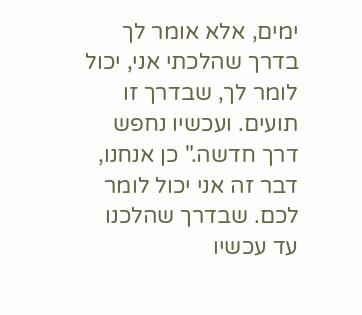ימים, אלא אומר לך בדרך שהלכתי אני, יכול לומר לך, שבדרך זו תועים. ועכשיו נחפש דרך חדשה." כן אנחנו, דבר זה אני יכול לומר לכם. שבדרך שהלכנו עד עכשיו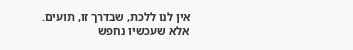אין לנו ללכת, שבדרך זו, תועים. אלא שעכשיו נחפש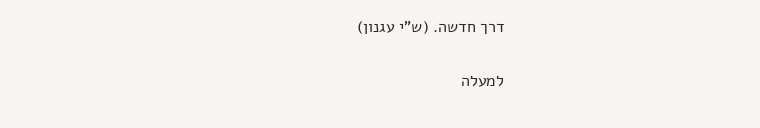דרך חדשה. (ש"י עגנון)

למעלה